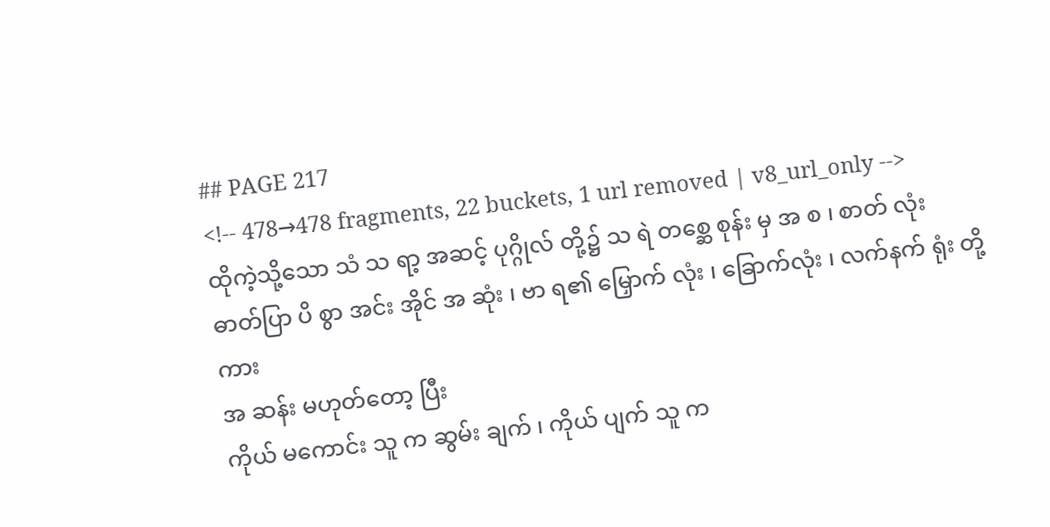## PAGE 217
<!-- 478→478 fragments, 22 buckets, 1 url removed | v8_url_only -->
ထိုကဲ့သို့သော သံ သ ရာ့ အဆင့် ပုဂ္ဂိုလ် တို့၌ သ ရဲ တစ္ဆေ စုန်း မှ အ စ ၊ စာတ် လုံး
ဓာတ်ပြာ ပိ စွာ အင်း အိုင် အ ဆုံး ၊ ဗာ ရ၏ မြှောက် လုံး ၊ ခြောက်လုံး ၊ လက်နက် ရုံး တို့ ကား
အ ဆန်း မဟုတ်တော့ ပြီး
ကိုယ် မကောင်း သူ က ဆွမ်း ချက် ၊ ကိုယ် ပျက် သူ က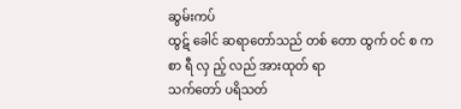ဆွမ်းကပ်
ထွဋ် ခေါင် ဆရာတော်သည် တစ် တော ထွက် ဝင် စ က စာ ရီ လှ ည့် လည် အားထုတ် ရာ
သက်တော် ပရိသတ်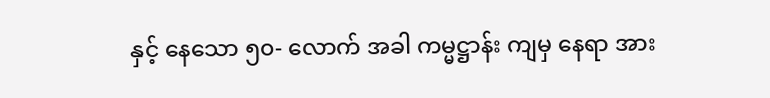နှင့် နေသော ၅၀- လောက် အခါ ကမ္မဋ္ဌာန်း ကျမှ နေရာ အား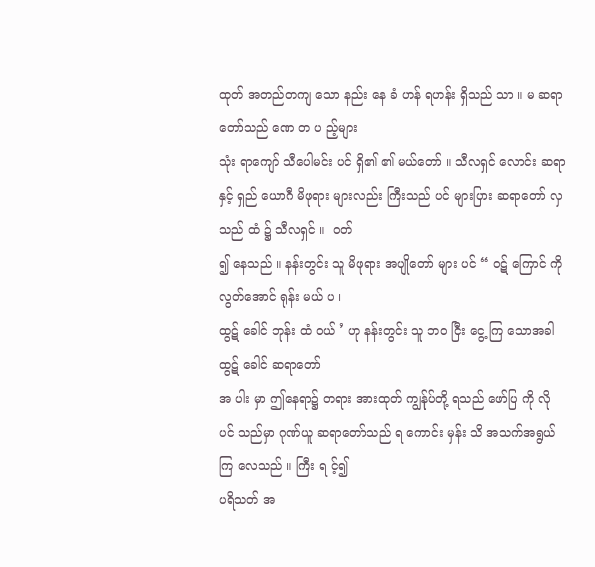ထုတ် အတည်တကျ သော နည်း နေ ခံ ဟန် ရဟန်း ရှိသည် သာ ။ မ ဆရာတော်သည် ဏေ တ ပ ည့်များ
သုံး ရာကျော် သီပေါမင်း ပင် ရှိ၏ ၏ မယ်တော် ။ သီလရှင် လောင်း ဆရာ နှင့် ရှည် ယောဂီ မိဖုရား များလည်း ကြီးသည် ပင် များပြား ဆရာတော် လှသည် ထံ ၌ သီလရှင် ။  ဝတ်
၍ နေသည် ။ နန်းတွင်း သူ မိဖုရား အပျိုတော် များ ပင် “ ဝဋ် ကြောင် ကို လွတ်အောင် ရုန်း မယ် ပ ၊
ထွဋ် ခေါင် ဘုန်း ထံ ဝယ် ’ ဟု နန်းတွင်း သူ ဘဝ ငြီး ငွေ့ ကြ သောအခါ ထွဋ် ခေါင် ဆရာတော်
အ ပါး မှာ ဤနေရာ၌ တရား အားထုတ် ကျွန်ုပ်တို့ ရသည် ဖော်ပြ ကို လို ပင် သည်မှာ ဂုဏ်ယူ ဆရာတော်သည် ရ ကောင်း မှန်း သိ အသက်အရွယ် ကြ လေသည် ။ ကြီး ရ င့်၍
ပရိသတ် အ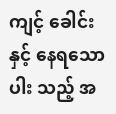ကျင့် ခေါင်း နှင့် နေရသော ပါး သည့် အ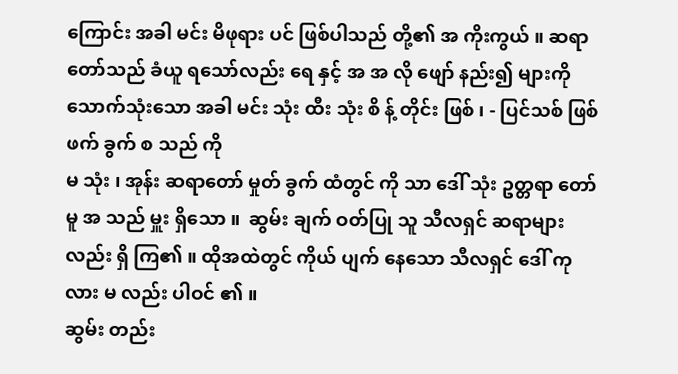ကြောင်း အခါ မင်း မိဖုရား ပင် ဖြစ်ပါသည် တို့၏ အ ကိုးကွယ် ။ ဆရာတော်သည် ခံယူ ရသော်လည်း ရေ နှင့် အ အ လို ဖျော် နည်း၍ များကို
သောက်သုံးသော အခါ မင်း သုံး ထီး သုံး စိ န့် တိုင်း ဖြစ် ၊ - ပြင်သစ် ဖြစ် ဖက် ခွက် စ သည် ကို
မ သုံး ၊ အုန်း ဆရာတော် မှုတ် ခွက် ထံတွင် ကို သာ ဒေါ် သုံး ဥတ္တရာ တော် မူ အ သည် မှူး ရှိသော ။  ဆွမ်း ချက် ဝတ်ပြု သူ သီလရှင် ဆရာများ
လည်း ရှိ ကြ၏ ။ ထိုအထဲတွင် ကိုယ် ပျက် နေသော သီလရှင် ဒေါ် ကုလား မ လည်း ပါဝင် ၏ ။
ဆွမ်း တည်း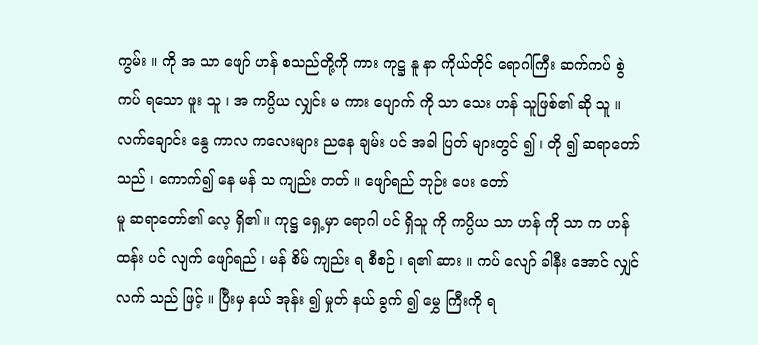ကွမ်း ။ ကို အ သာ ဖျော် ဟန် စသည်တို့ကို ကား ကုဋ္ဌ နူ နာ ကိုယ်တိုင် ရောဂါကြီး ဆက်ကပ် စွဲ ကပ် ရသော ဖူး သူ ၊ အ ကပ္ပိယ လျှင်း မ ကား ပျောက် ကို သာ သေး ဟန် သူဖြစ်၏ ဆို သူ ။
လက်ချောင်း နွေ ကာလ ကလေးများ ညနေ ချမ်း ပင် အခါ ပြတ် များတွင် ၍ ၊ တို ၍ ဆရာတော်သည် ၊ ကောက်၍ နေ မန် သ ကျည်း တတ် ။ ဖျော်ရည် ဘုဉ်း ပေး တော်
မူ ဆရာတော်၏ လေ့ ရှိ၏ ။ ကုဋ္ဌ ရှေ့မှာ ရောဂါ ပင် ရှိသူ ကို ကပ္ပိယ သာ ဟန် ကို သာ က ဟန် ထန်း ပင် လျက် ဖျော်ရည် ၊ မန် စိမ် ကျည်း ရ စီစဉ် ၊ ရ၏ ဆား ။ ကပ် လျော် ခါနီး အောင် လျှင်
လက် သည် ဖြင့် ။ ပြီးမှ နယ် အုန်း ၍ မှုတ် နယ် ခွက် ၍ မွှေ ကြီးကို ရ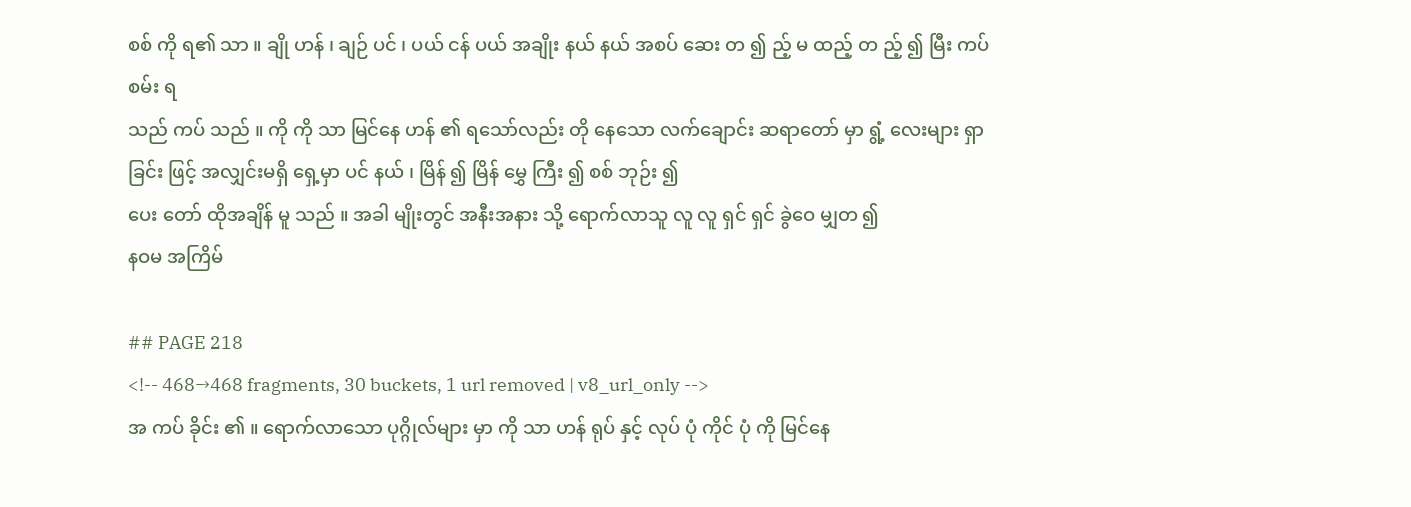စစ် ကို ရ၏ သာ ။ ချို ဟန် ၊ ချဉ် ပင် ၊ ပယ် ငန် ပယ် အချိုး နယ် နယ် အစပ် ဆေး တ ၍ ည့် မ ထည့် တ ည့် ၍ မြီး ကပ် စမ်း ရ
သည် ကပ် သည် ။ ကို ကို သာ မြင်နေ ဟန် ၏ ရသော်လည်း တို နေသော လက်ချောင်း ဆရာတော် မှာ ရွံ့ လေးများ ရှာ ခြင်း ဖြင့် အလျှင်းမရှိ ရှေ့မှာ ပင် နယ် ၊ မြိန် ၍ မြိန် မွှေ ကြီး ၍ စစ် ဘုဉ်း ၍
ပေး တော် ထိုအချိန် မူ သည် ။ အခါ မျိုးတွင် အနီးအနား သို့ ရောက်လာသူ လူ လူ ရှင် ရှင် ခွဲဝေ မျှတ ၍
နဝမ အကြိမ်

## PAGE 218
<!-- 468→468 fragments, 30 buckets, 1 url removed | v8_url_only -->
အ ကပ် ခိုင်း ၏ ။ ရောက်လာသော ပုဂ္ဂိုလ်များ မှာ ကို သာ ဟန် ရုပ် နှင့် လုပ် ပုံ ကိုင် ပုံ ကို မြင်နေ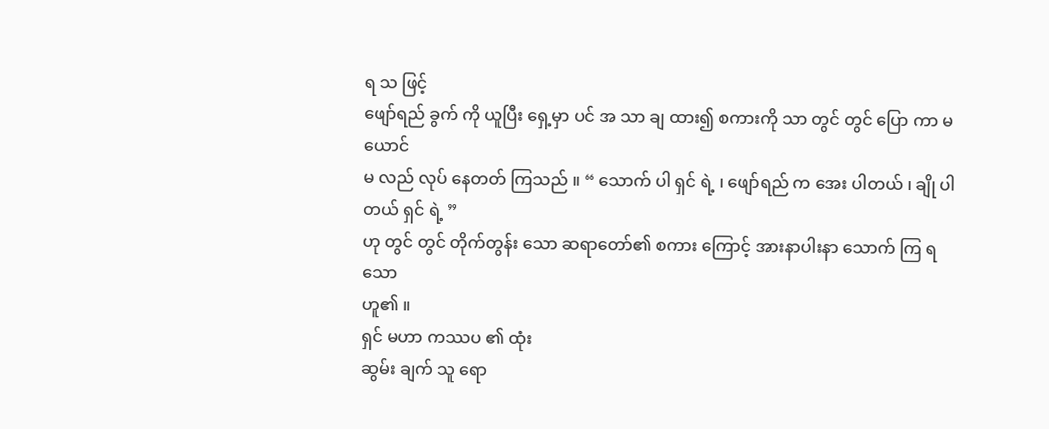ရ သ ဖြင့်
ဖျော်ရည် ခွက် ကို ယူပြီး ရှေ့မှာ ပင် အ သာ ချ ထား၍ စကားကို သာ တွင် တွင် ပြော ကာ မ ယောင်
မ လည် လုပ် နေတတ် ကြသည် ။ “ သောက် ပါ ရှင် ရဲ့ ၊ ဖျော်ရည် က အေး ပါတယ် ၊ ချို ပါတယ် ရှင် ရဲ့ ”
ဟု တွင် တွင် တိုက်တွန်း သော ဆရာတော်၏ စကား ကြောင့် အားနာပါးနာ သောက် ကြ ရသော
ဟူ၏ ။
ရှင် မဟာ ကဿပ ၏ ထုံး
ဆွမ်း ချက် သူ ရော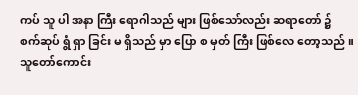ကပ် သူ ပါ အနာ ကြီး ရောဂါသည် များ ဖြစ်သော်လည်း ဆရာတော် ၌
စက်ဆုပ် ရွံ ရှာ ခြင်း မ ရှိသည် မှာ ပြော စ မှတ် ကြီး ဖြစ်လေ တော့သည် ။ သူတော်ကောင်း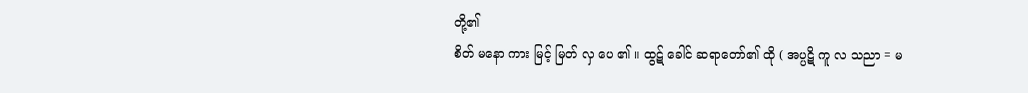တို့၏
စိတ် မနော ကား မြင့် မြတ် လှ ပေ ၏ ။ ထွဋ် ခေါင် ဆရာတော်၏ ထို ( အပ္ပဋိ ကူ လ သညာ = မ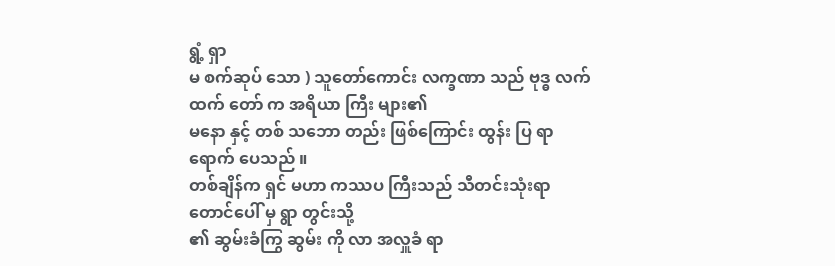ရွံ့ ရှာ
မ စက်ဆုပ် သော ) သူတော်ကောင်း လက္ခဏာ သည် ဗုဒ္ဓ လက်ထက် တော် က အရိယာ ကြီး များ၏
မနော နှင့် တစ် သဘော တည်း ဖြစ်ကြောင်း ထွန်း ပြ ရာ ရောက် ပေသည် ။
တစ်ချိန်က ရှင် မဟာ ကဿပ ကြီးသည် သီတင်းသုံးရာ တောင်ပေါ် မှ ရွာ တွင်းသို့
၏ ဆွမ်းခံကြွ ဆွမ်း ကို လာ အလှူခံ ရာ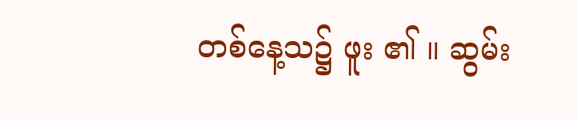တစ်နေ့သ၌ ဖူး ၏ ။ ဆွမ်း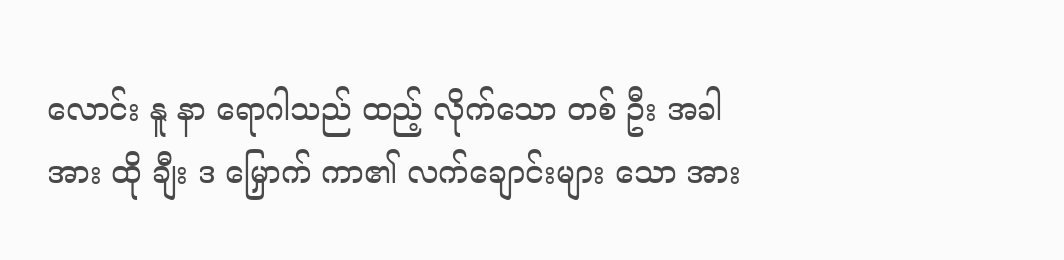လောင်း နူ နာ ရောဂါသည် ထည့် လိုက်သော တစ် ဦး အခါ အား ထို ချီး ဒ မြှောက် ကာ၏ လက်ချောင်းများ သော အား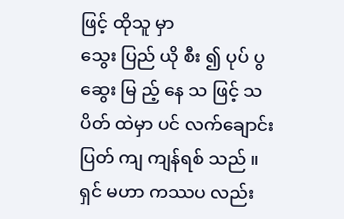ဖြင့် ထိုသူ မှာ
သွေး ပြည် ယို စီး ၍ ပုပ် ပွ ဆွေး မြ ည့် နေ သ ဖြင့် သပိတ် ထဲမှာ ပင် လက်ချောင်း ပြတ် ကျ ကျန်ရစ် သည် ။
ရှင် မဟာ ကဿပ လည်း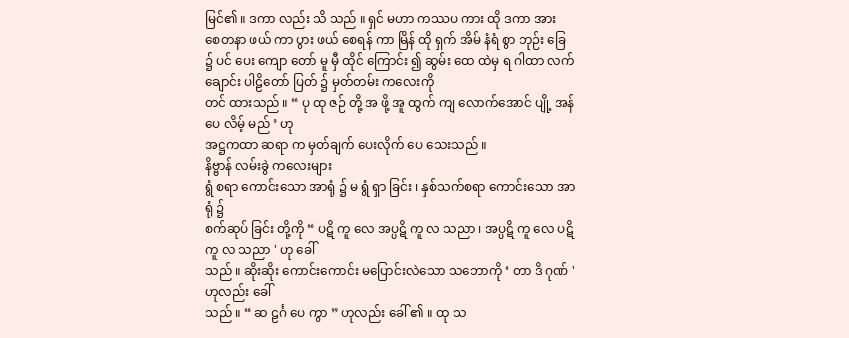မြင်၏ ။ ဒကာ လည်း သိ သည် ။ ရှင် မဟာ ကဿပ ကား ထို ဒကာ အား
စေတနာ ဖယ် ကာ ပွား ဖယ် စေရန် ကာ မြိန် ထို ရှက် အိမ် နံရံ စွာ ဘုဉ်း ခြေ ၌ ပင် ပေး ကျော တော် မူ မှီ ထိုင် ကြောင်း ၍ ဆွမ်း ထေ ထဲမှ ရ ဂါထာ လက်ချောင်း ပါဠိတော် ပြတ် ၌ မှတ်တမ်း ကလေးကို
တင် ထားသည် ။ “ ပု ထု ဇဉ် တို့ အ ဖို့ အူ ထွက် ကျ လောက်အောင် ပျို့ အန် ပေ လိမ့် မည် ’ ဟု
အဋ္ဌကထာ ဆရာ က မှတ်ချက် ပေးလိုက် ပေ သေးသည် ။
နိဗ္ဗာန် လမ်းခွဲ ကလေးများ
ရွံ စရာ ကောင်းသော အာရုံ ၌ မ ရွံ ရှာ ခြင်း ၊ နှစ်သက်စရာ ကောင်းသော အာရုံ ၌
စက်ဆုပ် ခြင်း တို့ကို “ ပဋိ ကူ လေ အပ္ပဋိ ကူ လ သညာ ၊ အပ္ပဋိ ကူ လေ ပဋိ ကူ လ သညာ ' ဟု ခေါ်
သည် ။ ဆိုးဆိုး ကောင်းကောင်း မပြောင်းလဲသော သဘောကို ‘ တာ ဒိ ဂုဏ် ' ဟုလည်း ခေါ်
သည် ။ “ ဆ ဠင်္ဂ ပေ ကွာ ” ဟုလည်း ခေါ် ၏ ။ ထု သ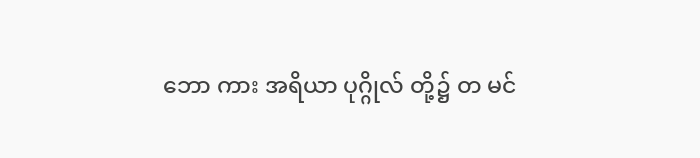ဘော ကား အရိယာ ပုဂ္ဂိုလ် တို့၌ တ မင်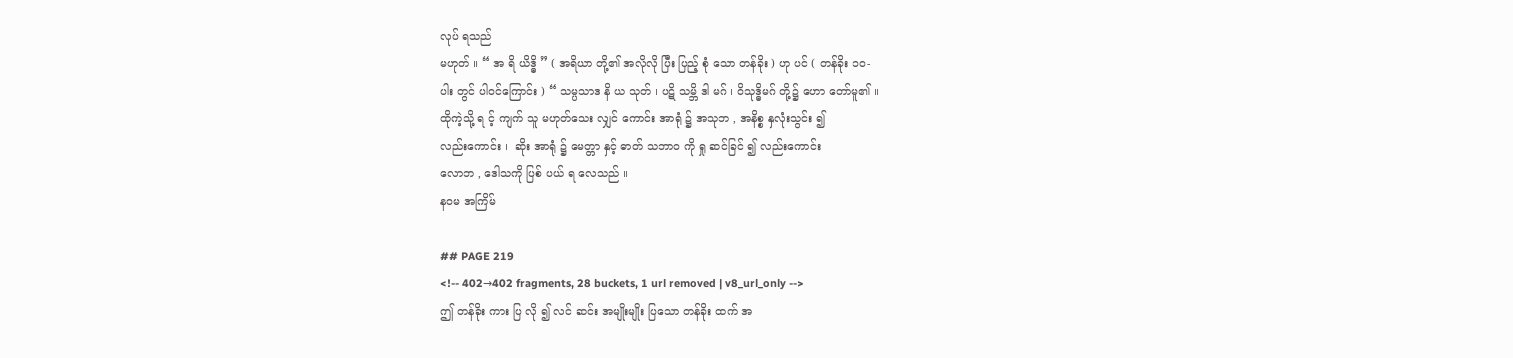လုပ် ရသည်
မဟုတ် ။ “ အ ရိ ယိဒ္ဓိ ” ( အရိယာ တို့၏ အလိုလို ပြီး ပြည့် စုံ သော တန်ခိုး ) ဟု ပင် ( တန်ခိုး ၁၀-
ပါး တွင် ပါဝင်ကြောင်း ) “ သမ္ပသာဒ နိ ယ သုတ် ၊ ပဋိ သမ္ဘိ ဒါ မဂ် ၊ ဝိသုဒ္ဓိမဂ် တို့၌ ဟော တော်မူ၏ ။
ထိုကဲ့သို့ ရ င့် ကျက် သူ မဟုတ်သေး လျှင် ကောင်း အာရုံ ၌ အသုဘ , အနိစ္စ နှလုံးသွင်း ၍
လည်းကောင်း ၊  ဆိုး အာရုံ ၌ မေတ္တာ နှင့် ဓာတ် သဘာဝ ကို ရှု ဆင်ခြင် ၍ လည်းကောင်း
လောဘ , ဒေါသကို ပြစ် ပယ် ရ လေသည် ။
နဝမ အကြိမ်

## PAGE 219
<!-- 402→402 fragments, 28 buckets, 1 url removed | v8_url_only -->
ဤ တန်ခိုး ကား ပြ လို ၍ လင် ဆင်း အမျိုးမျိုး ပြသော တန်ခိုး ထက် အ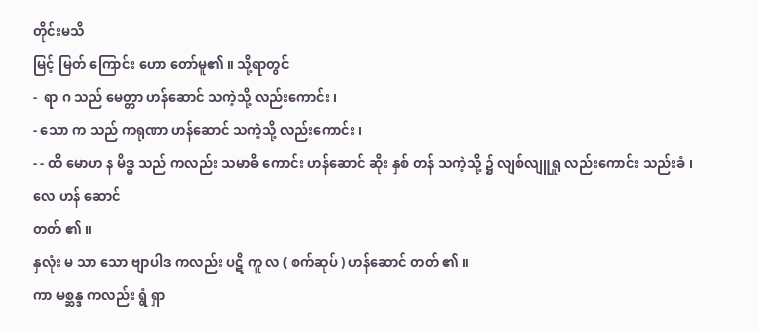တိုင်းမသိ
မြင့် မြတ် ကြောင်း ဟော တော်မူ၏ ။ သို့ရာတွင်
-  ရာ ဂ သည် မေတ္တာ ဟန်ဆောင် သကဲ့သို့ လည်းကောင်း ၊
- သော က သည် ကရုဏာ ဟန်ဆောင် သကဲ့သို့ လည်းကောင်း ၊
- - ထိ မောဟ န မိဒ္ဓ သည် ကလည်း သမာဓိ ကောင်း ဟန်ဆောင် ဆိုး နှစ် တန် သကဲ့သို့ ၌ လျစ်လျူရှု လည်းကောင်း သည်းခံ ၊ လေ ဟန် ဆောင်
တတ် ၏ ။
နှလုံး မ သာ သော ဗျာပါဒ ကလည်း ပဋိ ကူ လ ( စက်ဆုပ် ) ဟန်ဆောင် တတ် ၏ ။
ကာ မစ္ဆန္ဒ ကလည်း ရွံ ရှာ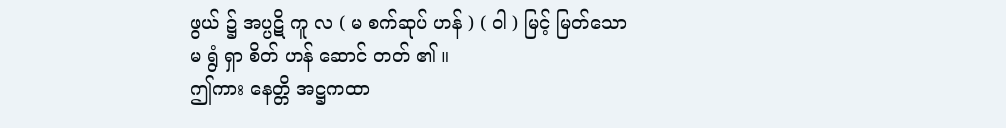ဖွယ် ၌ အပ္ပဋိ ကူ လ ( မ စက်ဆုပ် ဟန် ) ( ဝါ ) မြင့် မြတ်သော
မ ရွံ ရှာ စိတ် ဟန် ဆောင် တတ် ၏ ။
ဤကား နေတ္တိ အဋ္ဌကထာ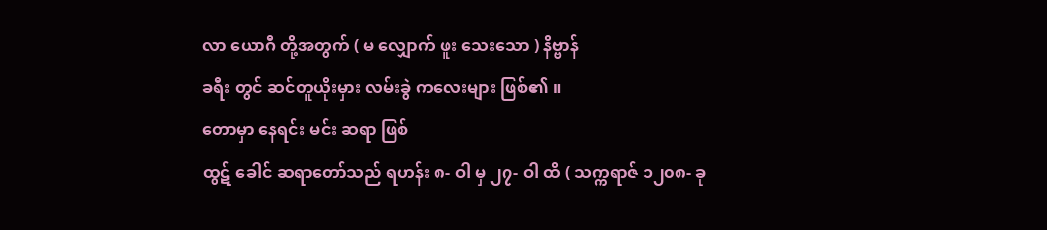လာ ယောဂီ တို့အတွက် ( မ လျှောက် ဖူး သေးသော ) နိဗ္ဗာန်
ခရီး တွင် ဆင်တူယိုးမှား လမ်းခွဲ ကလေးများ ဖြစ်၏ ။
တောမှာ နေရင်း မင်း ဆရာ ဖြစ်
ထွဋ် ခေါင် ဆရာတော်သည် ရဟန်း ၈- ဝါ မှ ၂၇- ဝါ ထိ ( သက္ကရာဇ် ၁၂၀၈- ခု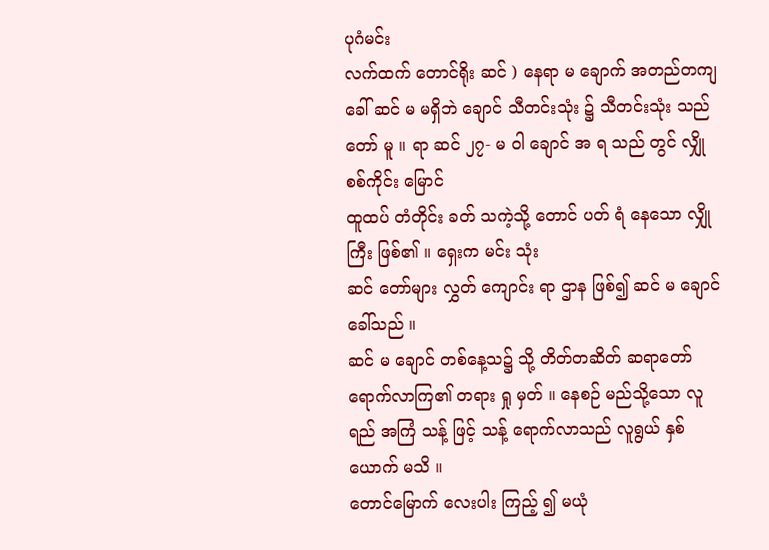ပုဂံမင်း
လက်ထက် တောင်ရိုး ဆင် ) နေရာ မ ချောက် အတည်တကျ ခေါ် ဆင် မ မရှိဘဲ ချောင် သီတင်းသုံး ၌ သီတင်းသုံး သည် တော် မူ ။ ရာ ဆင် ၂၇- မ ဝါ ချောင် အ ရ သည် တွင် လျှို စစ်ကိုင်း မြောင်
ထူထပ် တံတိုင်း ခတ် သကဲ့သို့ တောင် ပတ် ရံ နေသော လျှို ကြီး ဖြစ်၏ ။ ရှေးက မင်း သုံး
ဆင် တော်များ လွှတ် ကျောင်း ရာ ဌာန ဖြစ်၍ ဆင် မ ချောင် ခေါ်သည် ။
ဆင် မ ချောင် တစ်နေ့သ၌ သို့ တိတ်တဆိတ် ဆရာတော် ရောက်လာကြ၏ တရား ရှု မှတ် ။ နေစဉ် မည်သို့သော လူ ရည် အကြံ သန့် ဖြင့် သန့် ရောက်လာသည် လူရွယ် နှစ်ယောက် မသိ ။
တောင်မြောက် လေးပါး ကြည့် ၍ မယုံ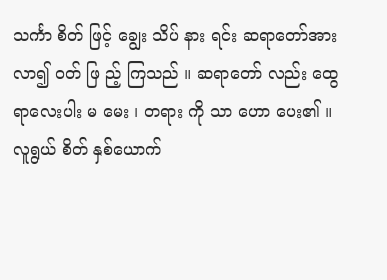သင်္ကာ စိတ် ဖြင့် ချွေး သိပ် နား ရင်း ဆရာတော်အား
လာ၍ ဝတ် ဖြ ည့် ကြသည် ။ ဆရာတော် လည်း ထွေရာလေးပါး မ မေး ၊ တရား ကို သာ ဟော ပေး၏ ။
လူရွယ် စိတ် နှစ်ယောက်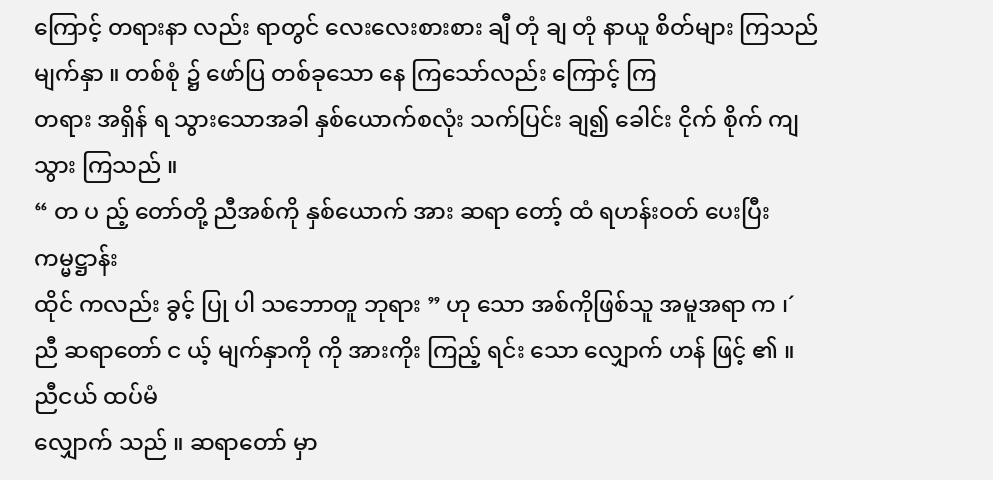ကြောင့် တရားနာ လည်း ရာတွင် လေးလေးစားစား ချီ တုံ ချ တုံ နာယူ စိတ်များ ကြသည် မျက်နှာ ။ တစ်စုံ ၌ ဖော်ပြ တစ်ခုသော နေ ကြသော်လည်း ကြောင့် ကြ
တရား အရှိန် ရ သွားသောအခါ နှစ်ယောက်စလုံး သက်ပြင်း ချ၍ ခေါင်း ငိုက် စိုက် ကျသွား ကြသည် ။
“ တ ပ ည့် တော်တို့ ညီအစ်ကို နှစ်ယောက် အား ဆရာ တော့် ထံ ရဟန်းဝတ် ပေးပြီး ကမ္မဋ္ဌာန်း
ထိုင် ကလည်း ခွင့် ပြု ပါ သဘောတူ ဘုရား ” ဟု သော အစ်ကိုဖြစ်သူ အမူအရာ က ၊´ ညီ ဆရာတော် င ယ့် မျက်နှာကို ကို အားကိုး ကြည့် ရင်း သော လျှောက် ဟန် ဖြင့် ၏ ။ ညီငယ် ထပ်မံ
လျှောက် သည် ။ ဆရာတော် မှာ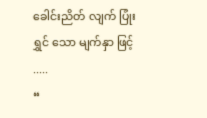ခေါင်းညိတ် လျက် ပြုံး ရွှင် သော မျက်နှာ ဖြင့် .....
“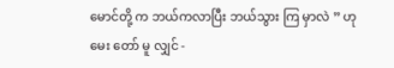မောင်တို့ က ဘယ်ကလာပြီး ဘယ်သွား ကြ မှာလဲ ” ဟု မေး တော် မူ လျှင် -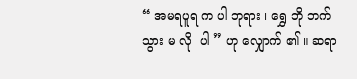“ အမရပူရ က ပါ ဘုရား ၊ ရွှေ ဘို ဘက် သွား မ လို  ပါ ” ဟု လျှောက် ၏ ။ ဆရာ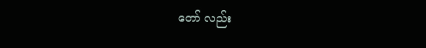တော် လည်း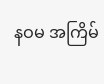နဝမ အကြိမ်